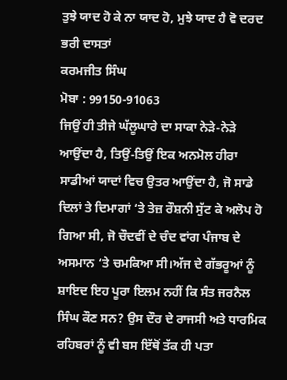ਤੁਝੇ ਯਾਦ ਹੋ ਕੇ ਨਾ ਯਾਦ ਹੋ, ਮੁਝੇ ਯਾਦ ਹੈ ਵੋ ਦਰਦ ਭਰੀ ਦਾਸਤਾਂ
ਕਰਮਜੀਤ ਸਿੰਘ
ਮੋਬਾ : 99150-91063
ਜਿਉਂ ਹੀ ਤੀਜੇ ਘੱਲੂਘਾਰੇ ਦਾ ਸਾਕਾ ਨੇੜੇ-ਨੇੜੇ ਆਉਂਦਾ ਹੈ, ਤਿਉਂ-ਤਿਉਂ ਇਕ ਅਨਮੋਲ ਹੀਰਾ ਸਾਡੀਆਂ ਯਾਦਾਂ ਵਿਚ ਉਤਰ ਆਉਂਦਾ ਹੈ, ਜੋ ਸਾਡੇ ਦਿਲਾਂ ਤੇ ਦਿਮਾਗਾਂ ‘ਤੇ ਤੇਜ਼ ਰੌਸ਼ਨੀ ਸੁੱਟ ਕੇ ਅਲੋਪ ਹੋ ਗਿਆ ਸੀ, ਜੋ ਚੌਦਵੀਂ ਦੇ ਚੰਦ ਵਾਂਗ ਪੰਜਾਬ ਦੇ ਅਸਮਾਨ ‘ਤੇ ਚਮਕਿਆ ਸੀ।ਅੱਜ ਦੇ ਗੱਭਰੂਆਂ ਨੂੰ ਸ਼ਾਇਦ ਇਹ ਪੂਰਾ ਇਲਮ ਨਹੀਂ ਕਿ ਸੰਤ ਜਰਨੈਲ ਸਿੰਘ ਕੌਣ ਸਨ? ਉਸ ਦੌਰ ਦੇ ਰਾਜਸੀ ਅਤੇ ਧਾਰਮਿਕ ਰਹਿਬਰਾਂ ਨੂੰ ਵੀ ਬਸ ਇੱਥੋਂ ਤੱਕ ਹੀ ਪਤਾ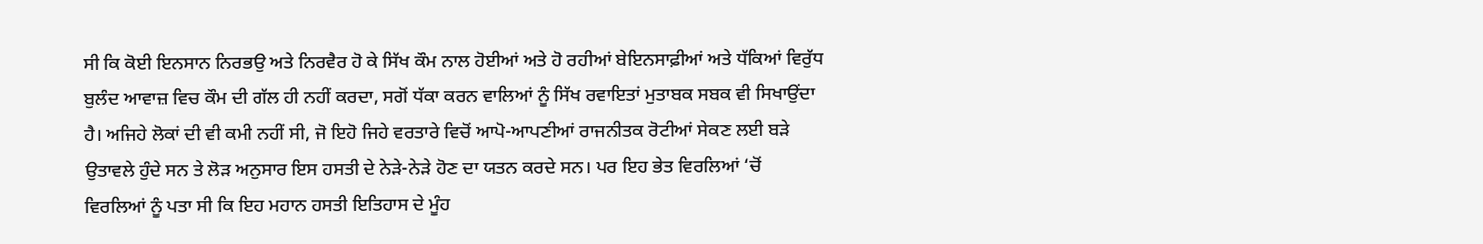ਸੀ ਕਿ ਕੋਈ ਇਨਸਾਨ ਨਿਰਭਉ ਅਤੇ ਨਿਰਵੈਰ ਹੋ ਕੇ ਸਿੱਖ ਕੌਮ ਨਾਲ ਹੋਈਆਂ ਅਤੇ ਹੋ ਰਹੀਆਂ ਬੇਇਨਸਾਫ਼ੀਆਂ ਅਤੇ ਧੱਕਿਆਂ ਵਿਰੁੱਧ ਬੁਲੰਦ ਆਵਾਜ਼ ਵਿਚ ਕੌਮ ਦੀ ਗੱਲ ਹੀ ਨਹੀਂ ਕਰਦਾ, ਸਗੋਂ ਧੱਕਾ ਕਰਨ ਵਾਲਿਆਂ ਨੂੰ ਸਿੱਖ ਰਵਾਇਤਾਂ ਮੁਤਾਬਕ ਸਬਕ ਵੀ ਸਿਖਾਉਂਦਾ ਹੈ। ਅਜਿਹੇ ਲੋਕਾਂ ਦੀ ਵੀ ਕਮੀ ਨਹੀਂ ਸੀ, ਜੋ ਇਹੋ ਜਿਹੇ ਵਰਤਾਰੇ ਵਿਚੋਂ ਆਪੋ-ਆਪਣੀਆਂ ਰਾਜਨੀਤਕ ਰੋਟੀਆਂ ਸੇਕਣ ਲਈ ਬੜੇ ਉਤਾਵਲੇ ਹੁੰਦੇ ਸਨ ਤੇ ਲੋੜ ਅਨੁਸਾਰ ਇਸ ਹਸਤੀ ਦੇ ਨੇੜੇ-ਨੇੜੇ ਹੋਣ ਦਾ ਯਤਨ ਕਰਦੇ ਸਨ। ਪਰ ਇਹ ਭੇਤ ਵਿਰਲਿਆਂ ‘ਚੋਂ ਵਿਰਲਿਆਂ ਨੂੰ ਪਤਾ ਸੀ ਕਿ ਇਹ ਮਹਾਨ ਹਸਤੀ ਇਤਿਹਾਸ ਦੇ ਮੂੰਹ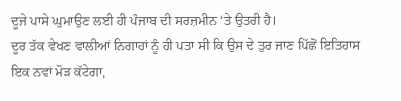ਦੂਜੇ ਪਾਸੇ ਘੁਮਾਉਣ ਲਈ ਹੀ ਪੰਜਾਬ ਦੀ ਸਰਜ਼ਮੀਨ ‘ਤੇ ਉਤਰੀ ਹੈ।
ਦੂਰ ਤੱਕ ਵੇਖਣ ਵਾਲੀਆਂ ਨਿਗਾਹਾਂ ਨੂੰ ਹੀ ਪਤਾ ਸੀ ਕਿ ਉਸ ਦੇ ਤੁਰ ਜਾਣ ਪਿੱਛੋਂ ਇਤਿਹਾਸ ਇਕ ਨਵਾਂ ਮੋੜ ਕੱਟੇਗਾ,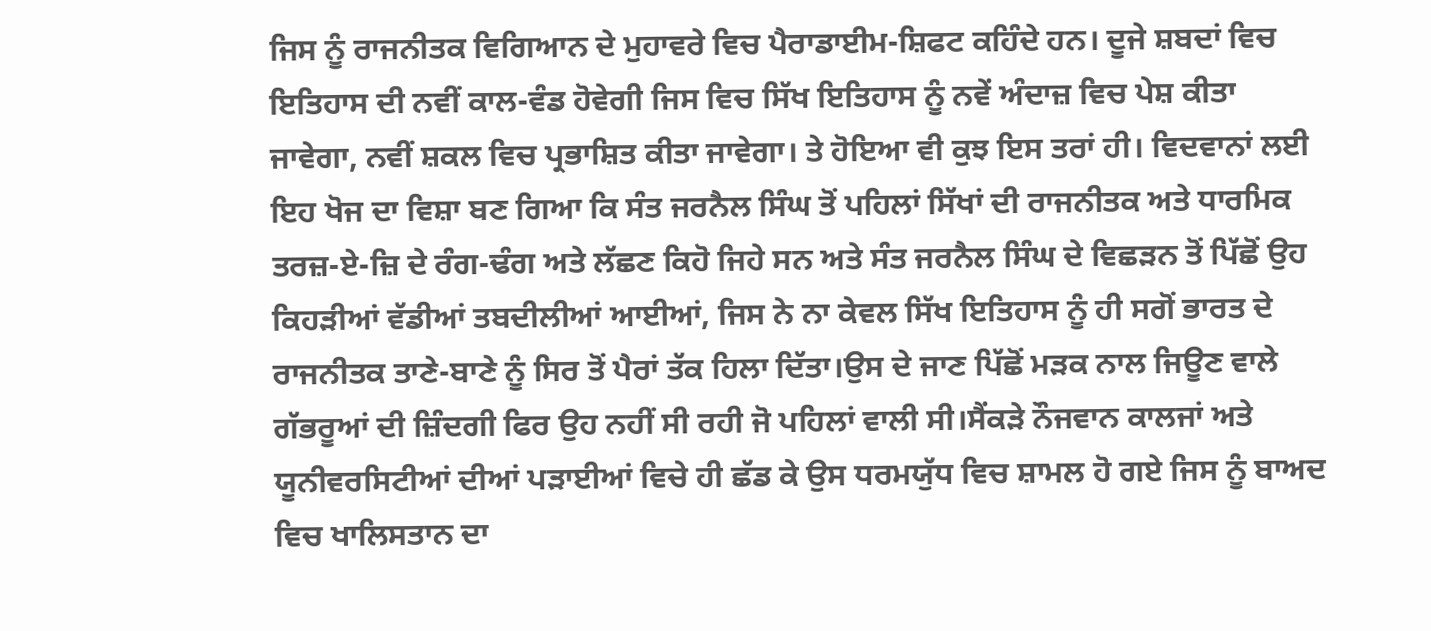ਜਿਸ ਨੂੰ ਰਾਜਨੀਤਕ ਵਿਗਿਆਨ ਦੇ ਮੁਹਾਵਰੇ ਵਿਚ ਪੈਰਾਡਾਈਮ-ਸ਼ਿਫਟ ਕਹਿੰਦੇ ਹਨ। ਦੂਜੇ ਸ਼ਬਦਾਂ ਵਿਚ ਇਤਿਹਾਸ ਦੀ ਨਵੀਂ ਕਾਲ-ਵੰਡ ਹੋਵੇਗੀ ਜਿਸ ਵਿਚ ਸਿੱਖ ਇਤਿਹਾਸ ਨੂੰ ਨਵੇਂ ਅੰਦਾਜ਼ ਵਿਚ ਪੇਸ਼ ਕੀਤਾ ਜਾਵੇਗਾ, ਨਵੀਂ ਸ਼ਕਲ ਵਿਚ ਪ੍ਰਭਾਸ਼ਿਤ ਕੀਤਾ ਜਾਵੇਗਾ। ਤੇ ਹੋਇਆ ਵੀ ਕੁਝ ਇਸ ਤਰਾਂ ਹੀ। ਵਿਦਵਾਨਾਂ ਲਈ ਇਹ ਖੋਜ ਦਾ ਵਿਸ਼ਾ ਬਣ ਗਿਆ ਕਿ ਸੰਤ ਜਰਨੈਲ ਸਿੰਘ ਤੋਂ ਪਹਿਲਾਂ ਸਿੱਖਾਂ ਦੀ ਰਾਜਨੀਤਕ ਅਤੇ ਧਾਰਮਿਕ ਤਰਜ਼-ਏ-ਜ਼ਿ ਦੇ ਰੰਗ-ਢੰਗ ਅਤੇ ਲੱਛਣ ਕਿਹੋ ਜਿਹੇ ਸਨ ਅਤੇ ਸੰਤ ਜਰਨੈਲ ਸਿੰਘ ਦੇ ਵਿਛੜਨ ਤੋਂ ਪਿੱਛੋਂ ਉਹ ਕਿਹੜੀਆਂ ਵੱਡੀਆਂ ਤਬਦੀਲੀਆਂ ਆਈਆਂ, ਜਿਸ ਨੇ ਨਾ ਕੇਵਲ ਸਿੱਖ ਇਤਿਹਾਸ ਨੂੰ ਹੀ ਸਗੋਂ ਭਾਰਤ ਦੇ ਰਾਜਨੀਤਕ ਤਾਣੇ-ਬਾਣੇ ਨੂੰ ਸਿਰ ਤੋਂ ਪੈਰਾਂ ਤੱਕ ਹਿਲਾ ਦਿੱਤਾ।ਉਸ ਦੇ ਜਾਣ ਪਿੱਛੋਂ ਮੜਕ ਨਾਲ ਜਿਊਣ ਵਾਲੇ ਗੱਭਰੂਆਂ ਦੀ ਜ਼ਿੰਦਗੀ ਫਿਰ ਉਹ ਨਹੀਂ ਸੀ ਰਹੀ ਜੋ ਪਹਿਲਾਂ ਵਾਲੀ ਸੀ।ਸੈਂਕੜੇ ਨੌਜਵਾਨ ਕਾਲਜਾਂ ਅਤੇ ਯੂਨੀਵਰਸਿਟੀਆਂ ਦੀਆਂ ਪੜਾਈਆਂ ਵਿਚੇ ਹੀ ਛੱਡ ਕੇ ਉਸ ਧਰਮਯੁੱਧ ਵਿਚ ਸ਼ਾਮਲ ਹੋ ਗਏ ਜਿਸ ਨੂੰ ਬਾਅਦ ਵਿਚ ਖਾਲਿਸਤਾਨ ਦਾ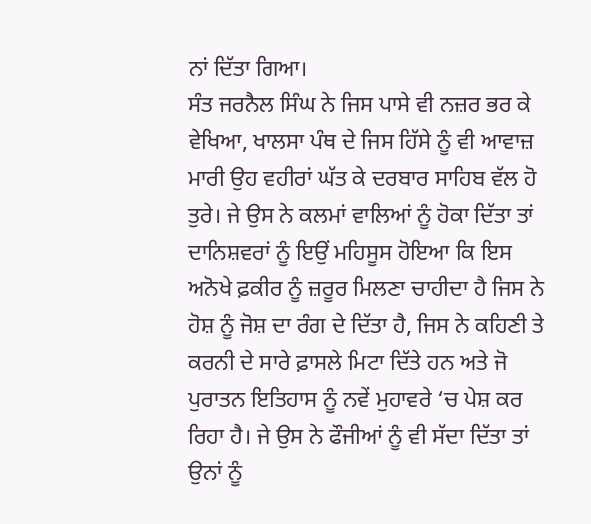ਨਾਂ ਦਿੱਤਾ ਗਿਆ।
ਸੰਤ ਜਰਨੈਲ ਸਿੰਘ ਨੇ ਜਿਸ ਪਾਸੇ ਵੀ ਨਜ਼ਰ ਭਰ ਕੇ ਵੇਖਿਆ, ਖਾਲਸਾ ਪੰਥ ਦੇ ਜਿਸ ਹਿੱਸੇ ਨੂੰ ਵੀ ਆਵਾਜ਼ ਮਾਰੀ ਉਹ ਵਹੀਰਾਂ ਘੱਤ ਕੇ ਦਰਬਾਰ ਸਾਹਿਬ ਵੱਲ ਹੋ ਤੁਰੇ। ਜੇ ਉਸ ਨੇ ਕਲਮਾਂ ਵਾਲਿਆਂ ਨੂੰ ਹੋਕਾ ਦਿੱਤਾ ਤਾਂ ਦਾਨਿਸ਼ਵਰਾਂ ਨੂੰ ਇਉਂ ਮਹਿਸੂਸ ਹੋਇਆ ਕਿ ਇਸ ਅਨੋਖੇ ਫ਼ਕੀਰ ਨੂੰ ਜ਼ਰੂਰ ਮਿਲਣਾ ਚਾਹੀਦਾ ਹੈ ਜਿਸ ਨੇ ਹੋਸ਼ ਨੂੰ ਜੋਸ਼ ਦਾ ਰੰਗ ਦੇ ਦਿੱਤਾ ਹੈ, ਜਿਸ ਨੇ ਕਹਿਣੀ ਤੇ ਕਰਨੀ ਦੇ ਸਾਰੇ ਫ਼ਾਸਲੇ ਮਿਟਾ ਦਿੱਤੇ ਹਨ ਅਤੇ ਜੋ ਪੁਰਾਤਨ ਇਤਿਹਾਸ ਨੂੰ ਨਵੇਂ ਮੁਹਾਵਰੇ ‘ਚ ਪੇਸ਼ ਕਰ ਰਿਹਾ ਹੈ। ਜੇ ਉਸ ਨੇ ਫੌਜੀਆਂ ਨੂੰ ਵੀ ਸੱਦਾ ਦਿੱਤਾ ਤਾਂ ਉਨਾਂ ਨੂੰ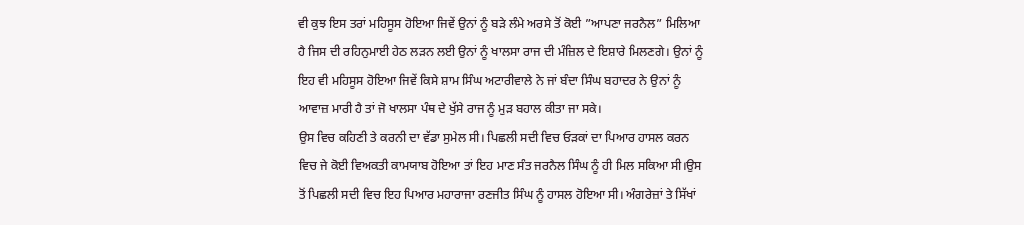ਵੀ ਕੁਝ ਇਸ ਤਰਾਂ ਮਹਿਸੂਸ ਹੋਇਆ ਜਿਵੇਂ ਉਨਾਂ ਨੂੰ ਬੜੇ ਲੰਮੇ ਅਰਸੇ ਤੋਂ ਕੋਈ ”ਆਪਣਾ ਜਰਨੈਲ” ਮਿਲਿਆ ਹੈ ਜਿਸ ਦੀ ਰਹਿਨੁਮਾਈ ਹੇਠ ਲੜਨ ਲਈ ਉਨਾਂ ਨੂੰ ਖਾਲਸਾ ਰਾਜ ਦੀ ਮੰਜ਼ਿਲ ਦੇ ਇਸ਼ਾਰੇ ਮਿਲਣਗੇ। ਉਨਾਂ ਨੂੰ ਇਹ ਵੀ ਮਹਿਸੂਸ ਹੋਇਆ ਜਿਵੇਂ ਕਿਸੇ ਸ਼ਾਮ ਸਿੰਘ ਅਟਾਰੀਵਾਲੇ ਨੇ ਜਾਂ ਬੰਦਾ ਸਿੰਘ ਬਹਾਦਰ ਨੇ ਉਨਾਂ ਨੂੰ ਆਵਾਜ਼ ਮਾਰੀ ਹੈ ਤਾਂ ਜੋ ਖਾਲਸਾ ਪੰਥ ਦੇ ਖੁੱਸੇ ਰਾਜ ਨੂੰ ਮੁੜ ਬਹਾਲ ਕੀਤਾ ਜਾ ਸਕੇ।
ਉਸ ਵਿਚ ਕਹਿਣੀ ਤੇ ਕਰਨੀ ਦਾ ਵੱਡਾ ਸੁਮੇਲ ਸੀ। ਪਿਛਲੀ ਸਦੀ ਵਿਚ ਓੜਕਾਂ ਦਾ ਪਿਆਰ ਹਾਸਲ ਕਰਨ ਵਿਚ ਜੇ ਕੋਈ ਵਿਅਕਤੀ ਕਾਮਯਾਬ ਹੋਇਆ ਤਾਂ ਇਹ ਮਾਣ ਸੰਤ ਜਰਨੈਲ ਸਿੰਘ ਨੂੰ ਹੀ ਮਿਲ ਸਕਿਆ ਸੀ।ਉਸ ਤੋਂ ਪਿਛਲੀ ਸਦੀ ਵਿਚ ਇਹ ਪਿਆਰ ਮਹਾਰਾਜਾ ਰਣਜੀਤ ਸਿੰਘ ਨੂੰ ਹਾਸਲ ਹੋਇਆ ਸੀ। ਅੰਗਰੇਜ਼ਾਂ ਤੇ ਸਿੱਖਾਂ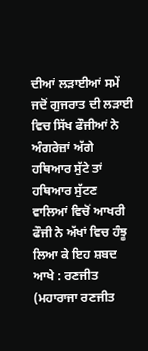ਦੀਆਂ ਲੜਾਈਆਂ ਸਮੇਂ ਜਦੋਂ ਗੁਜਰਾਤ ਦੀ ਲੜਾਈ ਵਿਚ ਸਿੱਖ ਫੌਜੀਆਂ ਨੇ ਅੰਗਰੇਜ਼ਾਂ ਅੱਗੇ ਹਥਿਆਰ ਸੁੱਟੇ ਤਾਂ ਹਥਿਆਰ ਸੁੱਟਣ ਵਾਲਿਆਂ ਵਿਚੋਂ ਆਖਰੀ ਫੌਜੀ ਨੇ ਅੱਖਾਂ ਵਿਚ ਹੰਝੂ ਲਿਆ ਕੇ ਇਹ ਸ਼ਬਦ ਆਖੇ : ਰਣਜੀਤ (ਮਹਾਰਾਜਾ ਰਣਜੀਤ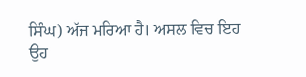ਸਿੰਘ) ਅੱਜ ਮਰਿਆ ਹੈ। ਅਸਲ ਵਿਚ ਇਹ ਉਹ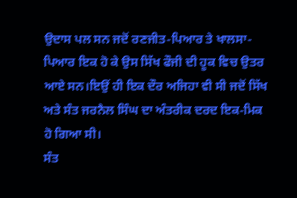ਉਦਾਸ ਪਲ ਸਨ ਜਦੋਂ ਰਣਜੀਤ-ਪਿਆਰ ਤੇ ਖਾਲਸਾ-ਪਿਆਰ ਇਕ ਹੋ ਕੇ ਉਸ ਸਿੱਖ ਫੌਜੀ ਦੀ ਹੂਕ ਵਿਚ ਉਤਰ ਆਏ ਸਨ।ਇਉਂ ਹੀ ਇਕ ਦੌਰ ਅਜਿਹਾ ਵੀ ਸੀ ਜਦੋਂ ਸਿੱਖ ਅਤੇ ਸੰਤ ਜਰਨੈਲ ਸਿੰਘ ਦਾ ਅੰਤਰੀਕ ਦਰਦ ਇਕ-ਮਿਕ ਹੋ ਗਿਆ ਸੀ।
ਸੰਤ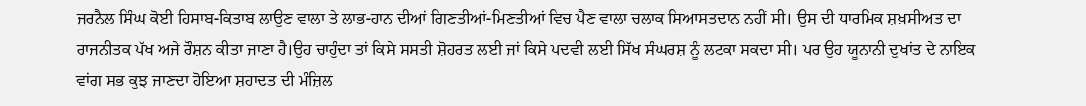ਜਰਨੈਲ ਸਿੰਘ ਕੋਈ ਹਿਸਾਬ-ਕਿਤਾਬ ਲਾਉਣ ਵਾਲਾ ਤੇ ਲਾਭ-ਹਾਨ ਦੀਆਂ ਗਿਣਤੀਆਂ-ਮਿਣਤੀਆਂ ਵਿਚ ਪੈਣ ਵਾਲਾ ਚਲਾਕ ਸਿਆਸਤਦਾਨ ਨਹੀਂ ਸੀ। ਉਸ ਦੀ ਧਾਰਮਿਕ ਸ਼ਖ਼ਸੀਅਤ ਦਾ ਰਾਜਨੀਤਕ ਪੱਖ ਅਜੇ ਰੌਸ਼ਨ ਕੀਤਾ ਜਾਣਾ ਹੈ।ਉਹ ਚਾਹੁੰਦਾ ਤਾਂ ਕਿਸੇ ਸਸਤੀ ਸ਼ੋਹਰਤ ਲਈ ਜਾਂ ਕਿਸੇ ਪਦਵੀ ਲਈ ਸਿੱਖ ਸੰਘਰਸ਼ ਨੂੰ ਲਟਕਾ ਸਕਦਾ ਸੀ। ਪਰ ਉਹ ਯੂਨਾਨੀ ਦੁਖਾਂਤ ਦੇ ਨਾਇਕ ਵਾਂਗ ਸਭ ਕੁਝ ਜਾਣਦਾ ਹੋਇਆ ਸ਼ਹਾਦਤ ਦੀ ਮੰਜ਼ਿਲ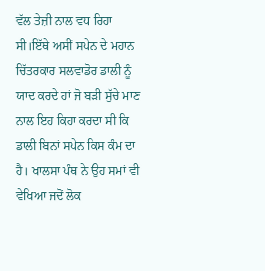ਵੱਲ ਤੇਜ਼ੀ ਨਾਲ ਵਧ ਰਿਹਾ ਸੀ।ਇੱਥੇ ਅਸੀਂ ਸਪੇਨ ਦੇ ਮਹਾਨ ਚਿੱਤਰਕਾਰ ਸਲਵਾਡੋਰ ਡਾਲੀ ਨੂੰ ਯਾਦ ਕਰਦੇ ਹਾਂ ਜੋ ਬੜੀ ਸੁੱਚੇ ਮਾਣ ਨਾਲ ਇਹ ਕਿਹਾ ਕਰਦਾ ਸੀ ਕਿ ਡਾਲੀ ਬਿਨਾਂ ਸਪੇਨ ਕਿਸ ਕੰਮ ਦਾ ਹੈ। ਖਾਲਸਾ ਪੰਥ ਨੇ ਉਹ ਸਮਾਂ ਵੀ ਵੇਖਿਆ ਜਦੋਂ ਲੋਕ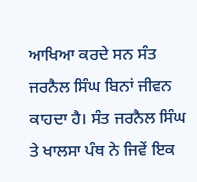ਆਖਿਆ ਕਰਦੇ ਸਨ ਸੰਤ ਜਰਨੈਲ ਸਿੰਘ ਬਿਨਾਂ ਜੀਵਨ ਕਾਹਦਾ ਹੈ। ਸੰਤ ਜਰਨੈਲ ਸਿੰਘ ਤੇ ਖਾਲਸਾ ਪੰਥ ਨੇ ਜਿਵੇਂ ਇਕ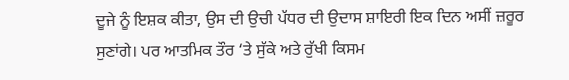ਦੂਜੇ ਨੂੰ ਇਸ਼ਕ ਕੀਤਾ, ਉਸ ਦੀ ਉਚੀ ਪੱਧਰ ਦੀ ਉਦਾਸ ਸ਼ਾਇਰੀ ਇਕ ਦਿਨ ਅਸੀਂ ਜ਼ਰੂਰ ਸੁਣਾਂਗੇ। ਪਰ ਆਤਮਿਕ ਤੌਰ ‘ਤੇ ਸੁੱਕੇ ਅਤੇ ਰੁੱਖੀ ਕਿਸਮ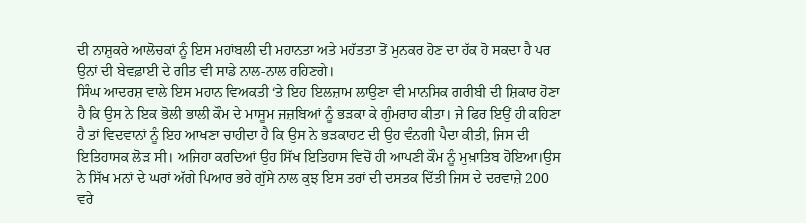ਦੀ ਨਾਸ਼ੁਕਰੇ ਆਲੋਚਕਾਂ ਨੂੰ ਇਸ ਮਹਾਂਬਲੀ ਦੀ ਮਹਾਨਤਾ ਅਤੇ ਮਹੱਤਤਾ ਤੋਂ ਮੁਨਕਰ ਹੋਣ ਦਾ ਹੱਕ ਹੋ ਸਕਦਾ ਹੈ ਪਰ ਉਨਾਂ ਦੀ ਬੇਵਫ਼ਾਈ ਦੇ ਗੀਤ ਵੀ ਸਾਡੇ ਨਾਲ-ਨਾਲ ਰਹਿਣਗੇ।
ਸਿੰਘ ਆਦਰਸ਼ ਵਾਲੇ ਇਸ ਮਹਾਨ ਵਿਅਕਤੀ ‘ਤੇ ਇਹ ਇਲਜ਼ਾਮ ਲਾਉਣਾ ਵੀ ਮਾਨਸਿਕ ਗਰੀਬੀ ਦੀ ਸ਼ਿਕਾਰ ਹੋਣਾ ਹੈ ਕਿ ਉਸ ਨੇ ਇਕ ਭੋਲੀ ਭਾਲੀ ਕੌਮ ਦੇ ਮਾਸੂਮ ਜਜ਼ਬਿਆਂ ਨੂੰ ਭੜਕਾ ਕੇ ਗੁੰਮਰਾਹ ਕੀਤਾ। ਜੇ ਫਿਰ ਇਉਂ ਹੀ ਕਹਿਣਾ ਹੈ ਤਾਂ ਵਿਦਵਾਨਾਂ ਨੂੰ ਇਹ ਆਖਣਾ ਚਾਹੀਦਾ ਹੈ ਕਿ ਉਸ ਨੇ ਭੜਕਾਹਟ ਦੀ ਉਹ ਵੰਨਗੀ ਪੈਦਾ ਕੀਤੀ, ਜਿਸ ਦੀ ਇਤਿਹਾਸਕ ਲੋੜ ਸੀ। ਅਜਿਹਾ ਕਰਦਿਆਂ ਉਹ ਸਿੱਖ ਇਤਿਹਾਸ ਵਿਚੋਂ ਹੀ ਆਪਣੀ ਕੌਮ ਨੂੰ ਮੁਖ਼ਾਤਿਬ ਹੋਇਆ।ਉਸ ਨੇ ਸਿੱਖ ਮਨਾਂ ਦੇ ਘਰਾਂ ਅੱਗੇ ਪਿਆਰ ਭਰੇ ਗੁੱਸੇ ਨਾਲ ਕੁਝ ਇਸ ਤਰਾਂ ਦੀ ਦਸਤਕ ਦਿੱਤੀ ਜਿਸ ਦੇ ਦਰਵਾਜ਼ੇ 200 ਵਰੇ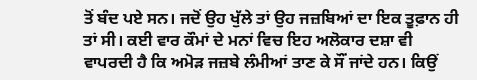ਤੋਂ ਬੰਦ ਪਏ ਸਨ। ਜਦੋਂ ਉਹ ਖੁੱਲੇ ਤਾਂ ਉਹ ਜਜ਼ਬਿਆਂ ਦਾ ਇਕ ਤੂਫ਼ਾਨ ਹੀ ਤਾਂ ਸੀ। ਕਈ ਵਾਰ ਕੌਮਾਂ ਦੇ ਮਨਾਂ ਵਿਚ ਇਹ ਅਲੋਕਾਰ ਦਸ਼ਾ ਵੀ ਵਾਪਰਦੀ ਹੈ ਕਿ ਅਮੋੜ ਜਜ਼ਬੇ ਲੰਮੀਆਂ ਤਾਣ ਕੇ ਸੌਂ ਜਾਂਦੇ ਹਨ। ਕਿਉਂ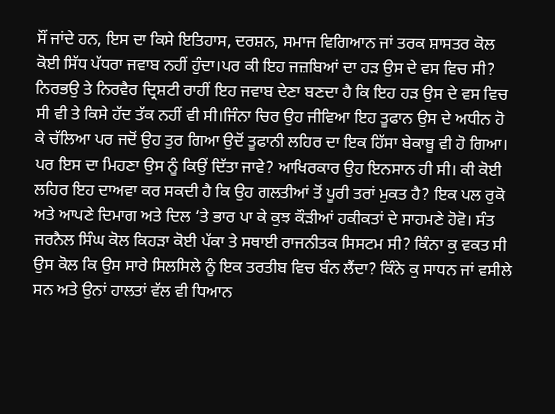ਸੌਂ ਜਾਂਦੇ ਹਨ, ਇਸ ਦਾ ਕਿਸੇ ਇਤਿਹਾਸ, ਦਰਸ਼ਨ, ਸਮਾਜ ਵਿਗਿਆਨ ਜਾਂ ਤਰਕ ਸ਼ਾਸਤਰ ਕੋਲ ਕੋਈ ਸਿੱਧ ਪੱਧਰਾ ਜਵਾਬ ਨਹੀਂ ਹੁੰਦਾ।ਪਰ ਕੀ ਇਹ ਜਜ਼ਬਿਆਂ ਦਾ ਹੜ ਉਸ ਦੇ ਵਸ ਵਿਚ ਸੀ? ਨਿਰਭਉ ਤੇ ਨਿਰਵੈਰ ਦ੍ਰਿਸ਼ਟੀ ਰਾਹੀਂ ਇਹ ਜਵਾਬ ਦੇਣਾ ਬਣਦਾ ਹੈ ਕਿ ਇਹ ਹੜ ਉਸ ਦੇ ਵਸ ਵਿਚ ਸੀ ਵੀ ਤੇ ਕਿਸੇ ਹੱਦ ਤੱਕ ਨਹੀਂ ਵੀ ਸੀ।ਜਿੰਨਾ ਚਿਰ ਉਹ ਜੀਵਿਆ ਇਹ ਤੂਫਾਨ ਉਸ ਦੇ ਅਧੀਨ ਹੋ ਕੇ ਚੱਲਿਆ ਪਰ ਜਦੋਂ ਉਹ ਤੁਰ ਗਿਆ ਉਦੋਂ ਤੂਫਾਨੀ ਲਹਿਰ ਦਾ ਇਕ ਹਿੱਸਾ ਬੇਕਾਬੂ ਵੀ ਹੋ ਗਿਆ।
ਪਰ ਇਸ ਦਾ ਮਿਹਣਾ ਉਸ ਨੂੰ ਕਿਉਂ ਦਿੱਤਾ ਜਾਵੇ? ਆਖਿਰਕਾਰ ਉਹ ਇਨਸਾਨ ਹੀ ਸੀ। ਕੀ ਕੋਈ ਲਹਿਰ ਇਹ ਦਾਅਵਾ ਕਰ ਸਕਦੀ ਹੈ ਕਿ ਉਹ ਗਲਤੀਆਂ ਤੋਂ ਪੂਰੀ ਤਰਾਂ ਮੁਕਤ ਹੈ? ਇਕ ਪਲ ਰੁਕੋ ਅਤੇ ਆਪਣੇ ਦਿਮਾਗ ਅਤੇ ਦਿਲ ‘ਤੇ ਭਾਰ ਪਾ ਕੇ ਕੁਝ ਕੌੜੀਆਂ ਹਕੀਕਤਾਂ ਦੇ ਸਾਹਮਣੇ ਹੋਵੋ। ਸੰਤ ਜਰਨੈਲ ਸਿੰਘ ਕੋਲ ਕਿਹੜਾ ਕੋਈ ਪੱਕਾ ਤੇ ਸਥਾਈ ਰਾਜਨੀਤਕ ਸਿਸਟਮ ਸੀ? ਕਿੰਨਾ ਕੁ ਵਕਤ ਸੀ ਉਸ ਕੋਲ ਕਿ ਉਸ ਸਾਰੇ ਸਿਲਸਿਲੇ ਨੂੰ ਇਕ ਤਰਤੀਬ ਵਿਚ ਬੰਨ ਲੈਂਦਾ? ਕਿੰਨੇ ਕੁ ਸਾਧਨ ਜਾਂ ਵਸੀਲੇ ਸਨ ਅਤੇ ਉਨਾਂ ਹਾਲਤਾਂ ਵੱਲ ਵੀ ਧਿਆਨ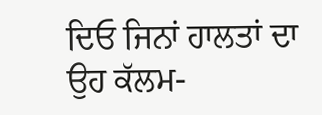ਦਿਓ ਜਿਨਾਂ ਹਾਲਤਾਂ ਦਾ ਉਹ ਕੱਲਮ-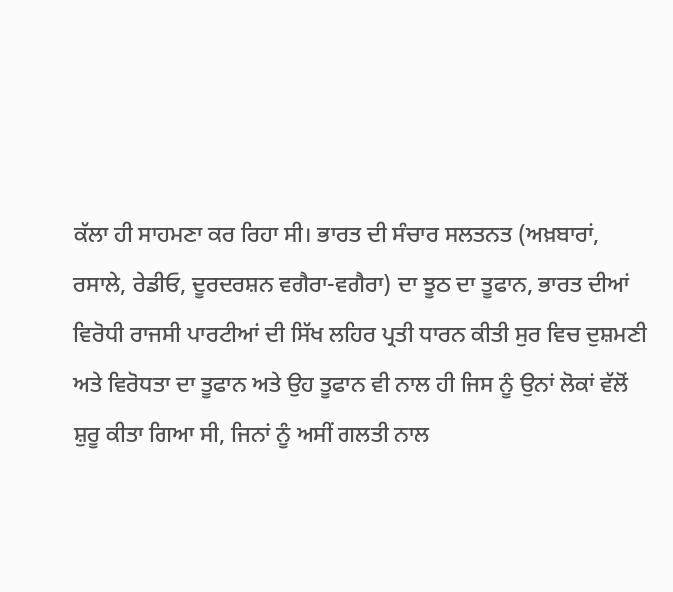ਕੱਲਾ ਹੀ ਸਾਹਮਣਾ ਕਰ ਰਿਹਾ ਸੀ। ਭਾਰਤ ਦੀ ਸੰਚਾਰ ਸਲਤਨਤ (ਅਖ਼ਬਾਰਾਂ, ਰਸਾਲੇ, ਰੇਡੀਓ, ਦੂਰਦਰਸ਼ਨ ਵਗੈਰਾ-ਵਗੈਰਾ) ਦਾ ਝੂਠ ਦਾ ਤੂਫਾਨ, ਭਾਰਤ ਦੀਆਂ ਵਿਰੋਧੀ ਰਾਜਸੀ ਪਾਰਟੀਆਂ ਦੀ ਸਿੱਖ ਲਹਿਰ ਪ੍ਰਤੀ ਧਾਰਨ ਕੀਤੀ ਸੁਰ ਵਿਚ ਦੁਸ਼ਮਣੀ ਅਤੇ ਵਿਰੋਧਤਾ ਦਾ ਤੂਫਾਨ ਅਤੇ ਉਹ ਤੂਫਾਨ ਵੀ ਨਾਲ ਹੀ ਜਿਸ ਨੂੰ ਉਨਾਂ ਲੋਕਾਂ ਵੱਲੋਂ ਸ਼ੁਰੂ ਕੀਤਾ ਗਿਆ ਸੀ, ਜਿਨਾਂ ਨੂੰ ਅਸੀਂ ਗਲਤੀ ਨਾਲ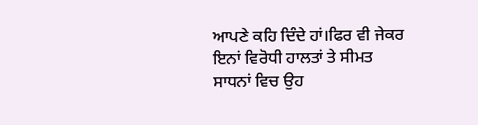ਆਪਣੇ ਕਹਿ ਦਿੰਦੇ ਹਾਂ।ਫਿਰ ਵੀ ਜੇਕਰ ਇਨਾਂ ਵਿਰੋਧੀ ਹਾਲਤਾਂ ਤੇ ਸੀਮਤ ਸਾਧਨਾਂ ਵਿਚ ਉਹ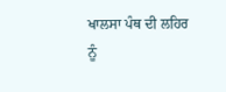ਖਾਲਸਾ ਪੰਥ ਦੀ ਲਹਿਰ ਨੂੰ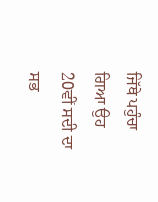ਜਿੱਥੇ ਪਹੁੰਚਾ ਗਿਆ ਉਹ 20ਵੀਂ ਸਦੀ ਦਾ ਸਭ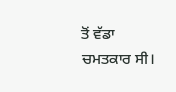ਤੋਂ ਵੱਡਾ ਚਮਤਕਾਰ ਸੀ।